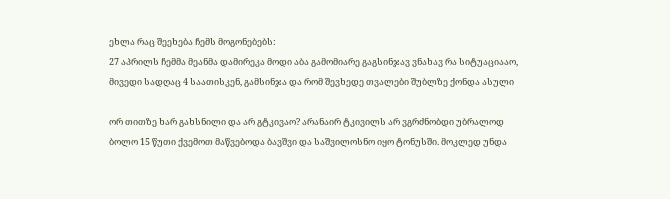ეხლა რაც შეეხება ჩემს მოგონებებს:
27 აპრილს ჩემმა მეანმა დამირეკა მოდი აბა გამომიარე გაგსინჯავ ვნახავ რა სიტუაციააო, მივედი სადღაც 4 საათისკენ, გამსინჯა და რომ შევხედე თვალები შუბლზე ქონდა ასული

ორ თითზე ხარ გახსნილი და არ გტკივაო? არანაირ ტკივილს არ ვგრძნობდი უბრალოდ ბოლო 15 წუთი ქვემოთ მაწვებოდა ბავშვი და საშვილოსნო იყო ტონუსში. მოკლედ უნდა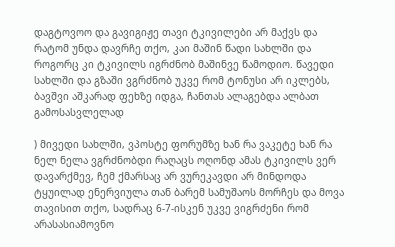დაგტოვოო და გავიგიჟე თავი ტკივილები არ მაქვს და რატომ უნდა დავრჩე თქო, კაი მაშინ წადი სახლში და როგორც კი ტკივილს იგრძნობ მაშინვე წამოდიო. წავედი სახლში და გზაში ვგრძნობ უკვე რომ ტონუსი არ იკლებს, ბავშვი აშკარად ფეხზე იდგა, ჩანთას ალაგებდა ალბათ გამოსასვლელად

) მივედი სახლში, ვპოსტე ფორუმზე ხან რა ვაკეტე ხან რა ნელ ნელა ვგრძნობდი რაღაცს ოღონდ ამას ტკივილს ვერ დავარქმევ, ჩემ ქმარსაც არ ვურეკავდი არ მინდოდა ტყუილად ენერვიულა თან ბარემ სამუშაოს მორჩეს და მოვა თავისით თქო, სადრაც 6-7-ისკენ უკვე ვიგრძენი რომ არასასიამოვნო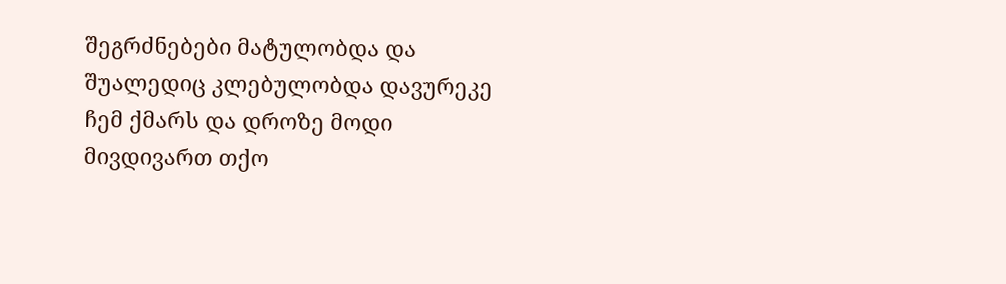შეგრძნებები მატულობდა და შუალედიც კლებულობდა დავურეკე ჩემ ქმარს და დროზე მოდი მივდივართ თქო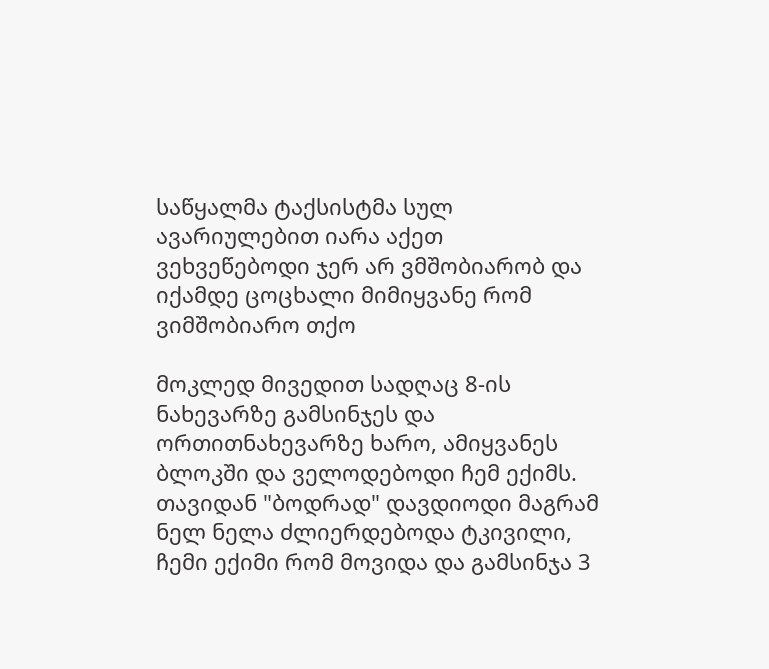საწყალმა ტაქსისტმა სულ ავარიულებით იარა აქეთ ვეხვეწებოდი ჯერ არ ვმშობიარობ და იქამდე ცოცხალი მიმიყვანე რომ ვიმშობიარო თქო

მოკლედ მივედით სადღაც 8-ის ნახევარზე გამსინჯეს და ორთითნახევარზე ხარო, ამიყვანეს ბლოკში და ველოდებოდი ჩემ ექიმს. თავიდან "ბოდრად" დავდიოდი მაგრამ ნელ ნელა ძლიერდებოდა ტკივილი, ჩემი ექიმი რომ მოვიდა და გამსინჯა 3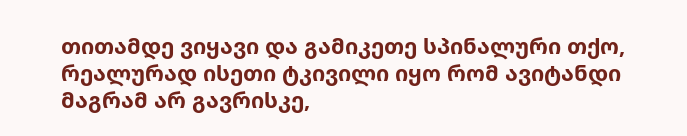თითამდე ვიყავი და გამიკეთე სპინალური თქო, რეალურად ისეთი ტკივილი იყო რომ ავიტანდი მაგრამ არ გავრისკე,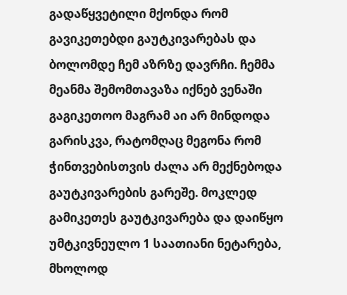გადაწყვეტილი მქონდა რომ გავიკეთებდი გაუტკივარებას და ბოლომდე ჩემ აზრზე დავრჩი. ჩემმა მეანმა შემომთავაზა იქნებ ვენაში გაგიკეთოო მაგრამ აი არ მინდოდა გარისკვა, რატომღაც მეგონა რომ ჭინთვებისთვის ძალა არ მექნებოდა გაუტკივარების გარეშე. მოკლედ გამიკეთეს გაუტკივარება და დაიწყო უმტკივნეულო 1 საათიანი ნეტარება, მხოლოდ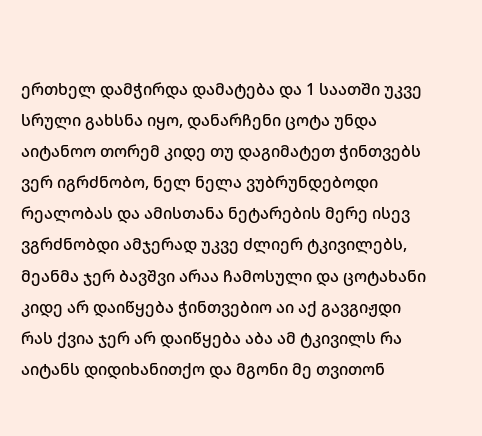ერთხელ დამჭირდა დამატება და 1 საათში უკვე სრული გახსნა იყო, დანარჩენი ცოტა უნდა აიტანოო თორემ კიდე თუ დაგიმატეთ ჭინთვებს ვერ იგრძნობო, ნელ ნელა ვუბრუნდებოდი რეალობას და ამისთანა ნეტარების მერე ისევ ვგრძნობდი ამჯერად უკვე ძლიერ ტკივილებს, მეანმა ჯერ ბავშვი არაა ჩამოსული და ცოტახანი კიდე არ დაიწყება ჭინთვებიო აი აქ გავგიჟდი რას ქვია ჯერ არ დაიწყება აბა ამ ტკივილს რა აიტანს დიდიხანითქო და მგონი მე თვითონ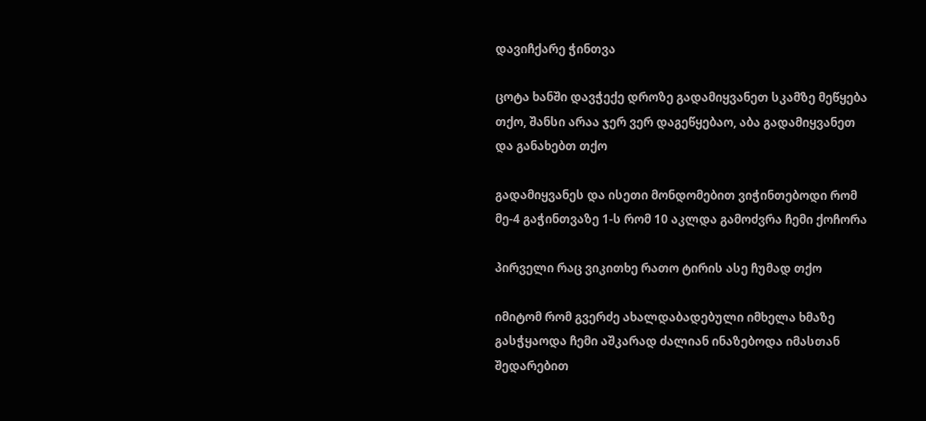დავიჩქარე ჭინთვა

ცოტა ხანში დავჭექე დროზე გადამიყვანეთ სკამზე მეწყება თქო, შანსი არაა ჯერ ვერ დაგეწყებაო, აბა გადამიყვანეთ და განახებთ თქო

გადამიყვანეს და ისეთი მონდომებით ვიჭინთებოდი რომ მე-4 გაჭინთვაზე 1-ს რომ 10 აკლდა გამოძვრა ჩემი ქოჩორა

პირველი რაც ვიკითხე რათო ტირის ასე ჩუმად თქო

იმიტომ რომ გვერძე ახალდაბადებული იმხელა ხმაზე გასჭყაოდა ჩემი აშკარად ძალიან ინაზებოდა იმასთან შედარებით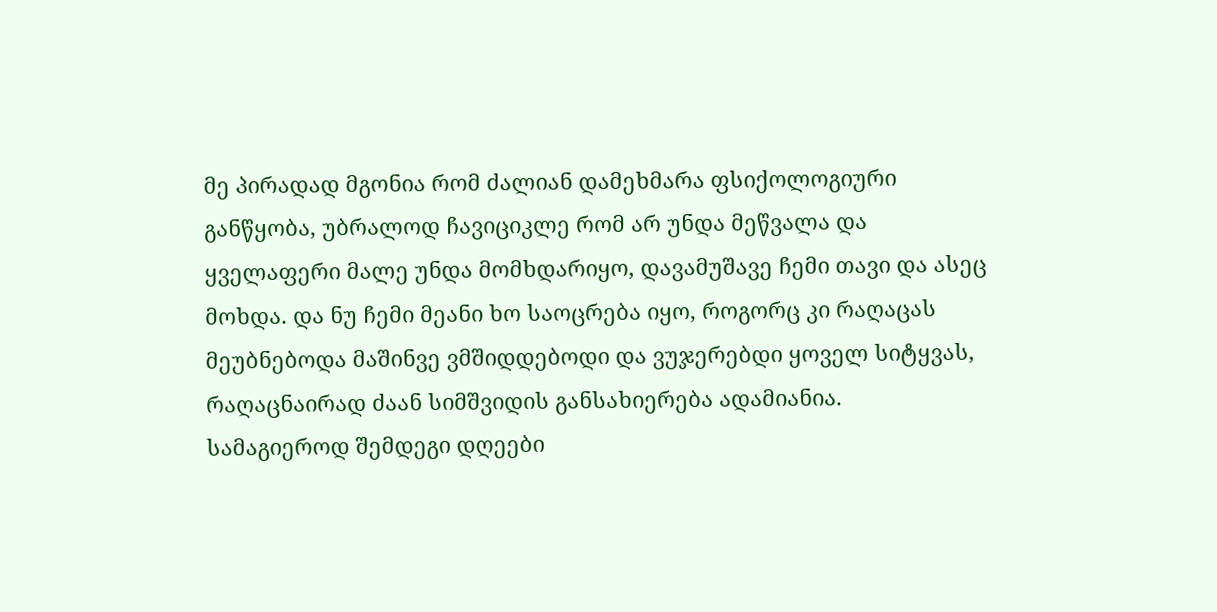მე პირადად მგონია რომ ძალიან დამეხმარა ფსიქოლოგიური განწყობა, უბრალოდ ჩავიციკლე რომ არ უნდა მეწვალა და ყველაფერი მალე უნდა მომხდარიყო, დავამუშავე ჩემი თავი და ასეც მოხდა. და ნუ ჩემი მეანი ხო საოცრება იყო, როგორც კი რაღაცას მეუბნებოდა მაშინვე ვმშიდდებოდი და ვუჯერებდი ყოველ სიტყვას, რაღაცნაირად ძაან სიმშვიდის განსახიერება ადამიანია. სამაგიეროდ შემდეგი დღეები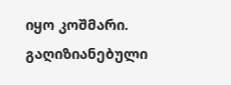იყო კოშმარი. გაღიზიანებული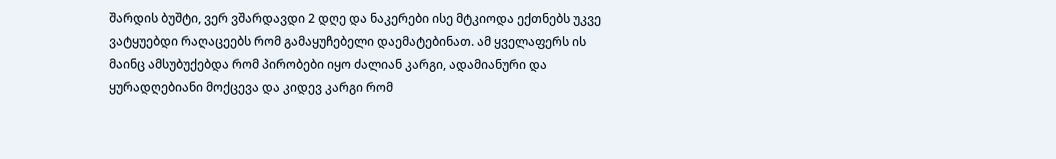შარდის ბუშტი, ვერ ვშარდავდი 2 დღე და ნაკერები ისე მტკიოდა ექთნებს უკვე ვატყუებდი რაღაცეებს რომ გამაყუჩებელი დაემატებინათ. ამ ყველაფერს ის მაინც ამსუბუქებდა რომ პირობები იყო ძალიან კარგი, ადამიანური და ყურადღებიანი მოქცევა და კიდევ კარგი რომ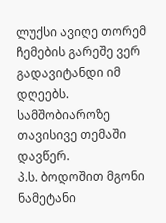ლუქსი ავიღე თორემ ჩემების გარეშე ვერ გადავიტანდი იმ დღეებს.
სამშობიაროზე თავისივე თემაში დავწერ.
პ.ს. ბოდოშით მგონი ნამეტანი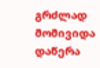გრძლად მომივიდა დაწერა